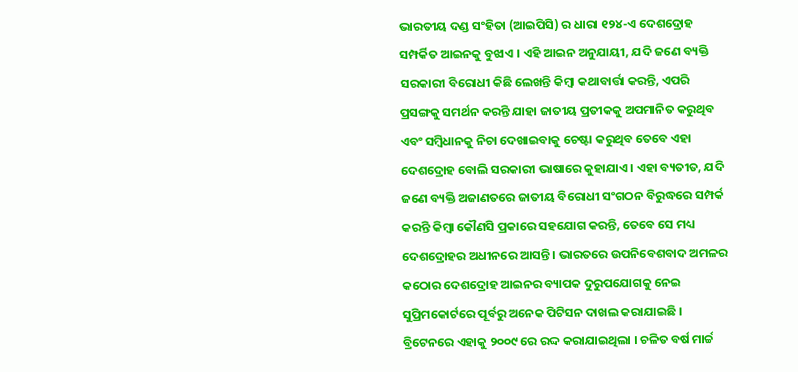ଭାରତୀୟ ଦଣ୍ଡ ସଂହିତା (ଆଇପିସି) ର ଧାରା ୧୨୪-ଏ ଦେଶଦ୍ରୋହ ସମ୍ପର୍କିତ ଆଇନକୁ ବୁଝାଏ । ଏହି ଆଇନ ଅନୁଯାୟୀ, ଯଦି ଜଣେ ବ୍ୟକ୍ତି ସରକାରୀ ବିରୋଧୀ କିଛି ଲେଖନ୍ତି କିମ୍ବା କଥାବାର୍ତ୍ତା କରନ୍ତି, ଏପରି ପ୍ରସଙ୍ଗକୁ ସମର୍ଥନ କରନ୍ତି ଯାହା ଜାତୀୟ ପ୍ରତୀକକୁ ଅପମାନିତ କରୁଥିବ ଏବଂ ସମ୍ବିଧାନକୁ ନିଚା ଦେଖାଇବାକୁ ଚେଷ୍ଟା କରୁଥିବ ତେବେ ଏହା ଦେଶଦ୍ରୋହ ବୋଲି ସରକାରୀ ଭାଷାରେ କୁହାଯାଏ । ଏହା ବ୍ୟତୀତ, ଯଦି ଜଣେ ବ୍ୟକ୍ତି ଅଜାଣତରେ ଜାତୀୟ ବିରୋଧୀ ସଂଗଠନ ବିରୁଦ୍ଧରେ ସମ୍ପର୍କ କରନ୍ତି କିମ୍ବା କୌଣସି ପ୍ରକାରେ ସହଯୋଗ କରନ୍ତି, ତେବେ ସେ ମଧ୍ୟ ଦେଶଦ୍ରୋହର ଅଧୀନରେ ଆସନ୍ତି । ଭାରତରେ ଉପନିବେଶବାଦ ଅମଳର କଠୋର ଦେଶଦ୍ରୋହ ଆଇନର ବ୍ୟାପକ ଦୁରୁପଯୋଗକୁ ନେଇ ସୁପ୍ରିମକୋର୍ଟରେ ପୂର୍ବରୁ ଅନେକ ପିଟିସନ ଦାଖଲ କରାଯାଇଛି । ବ୍ରିଟେନରେ ଏହାକୁ ୨୦୦୯ ରେ ରଦ୍ଦ କରାଯାଇଥିଲା । ଚଳିତ ବର୍ଷ ମାର୍ଚ୍ଚ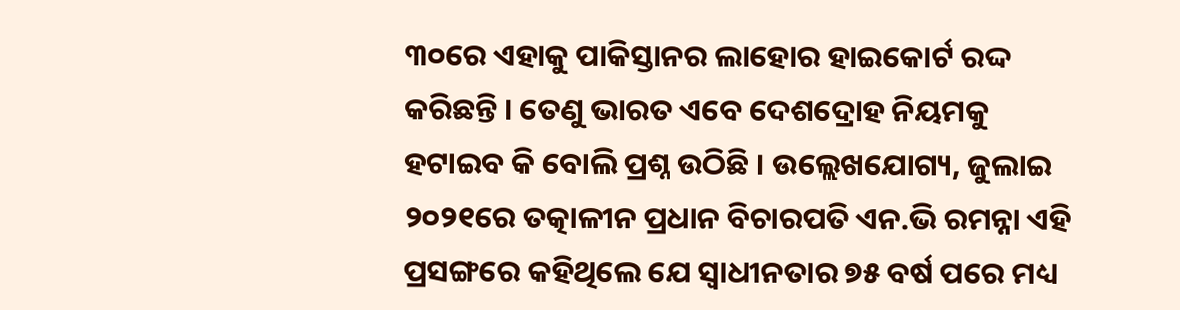୩୦ରେ ଏହାକୁ ପାକିସ୍ତାନର ଲାହୋର ହାଇକୋର୍ଟ ରଦ୍ଦ କରିଛନ୍ତି । ତେଣୁ ଭାରତ ଏବେ ଦେଶଦ୍ରୋହ ନିୟମକୁ ହଟାଇବ କି ବୋଲି ପ୍ରଶ୍ନ ଉଠିଛି । ଉଲ୍ଲେଖଯୋଗ୍ୟ, ଜୁଲାଇ ୨୦୨୧ରେ ତତ୍କାଳୀନ ପ୍ରଧାନ ବିଚାରପତି ଏନ.ଭି ରମନ୍ନା ଏହି ପ୍ରସଙ୍ଗରେ କହିଥିଲେ ଯେ ସ୍ୱାଧୀନତାର ୭୫ ବର୍ଷ ପରେ ମଧ୍ୟ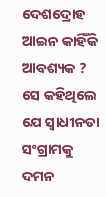ଦେଶଦ୍ରୋହ ଆଇନ କାହିଁକି ଆବଶ୍ୟକ ? ସେ କହିଥିଲେ ଯେ ସ୍ୱାଧୀନତା ସଂଗ୍ରାମକୁ ଦମନ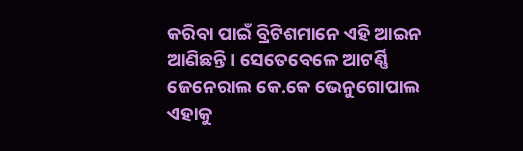କରିବା ପାଇଁ ବ୍ରିଟିଶମାନେ ଏହି ଆଇନ ଆଣିଛନ୍ତି । ସେତେବେଳେ ଆଟର୍ଣ୍ଣି ଜେନେରାଲ କେ.କେ ଭେନୁଗୋପାଲ ଏହାକୁ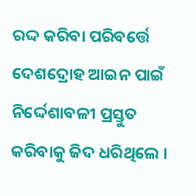ରଦ୍ଦ କରିବା ପରିବର୍ତ୍ତେ ଦେଶଦ୍ରୋହ ଆଇନ ପାଇଁ ନିର୍ଦ୍ଦେଶାବଳୀ ପ୍ରସ୍ତୁତ କରିବାକୁ ଜିଦ ଧରିଥିଲେ ।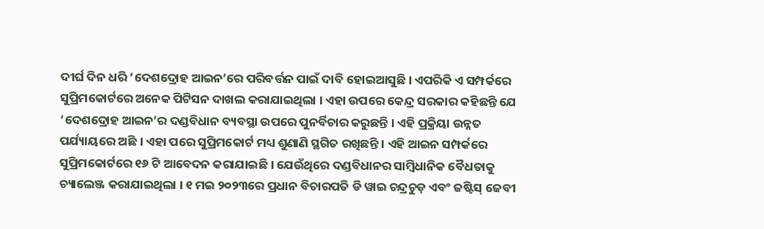ଦୀର୍ଘ ଦିନ ଧରି ‘ଦେଶଦ୍ରୋହ ଆଇନ’ରେ ପରିବର୍ତ୍ତନ ପାଇଁ ଦାବି ହୋଇଆସୁଛି । ଏପରିକି ଏ ସମ୍ପର୍କରେ ସୁପ୍ରିମକୋର୍ଟରେ ଅନେକ ପିଟିସନ ଦାଖଲ କରାଯାଇଥିଲା । ଏହା ଉପରେ କେନ୍ଦ୍ର ସରକାର କହିଛନ୍ତି ଯେ ‘ଦେଶଦ୍ରୋହ ଆଇନ’ର ଦଣ୍ଡବିଧାନ ବ୍ୟବସ୍ଥା ଉପରେ ପୁନର୍ବିଚାର କରୁଛନ୍ତି । ଏହି ପ୍ରକ୍ରିୟା ଉନ୍ନତ ପର୍ଯ୍ୟାୟରେ ଅଛି । ଏହା ପରେ ସୁପ୍ରିମକୋର୍ଟ ମଧ୍ୟ ଶୁଣାଣି ସ୍ଥଗିତ ରଖିଛନ୍ତି । ଏହି ଆଇନ ସମ୍ପର୍କରେ ସୁପ୍ରିମକୋର୍ଟରେ ୧୬ ଟି ଆବେଦନ କରାଯାଇଛି । ଯେଉଁଥିରେ ଦଣ୍ଡବିଧାନର ସାମ୍ବିଧାନିକ ବୈଧତାକୁ ଚ୍ୟାଲେଞ୍ଜ କରାଯାଇଥିଲା । ୧ ମଇ ୨୦୨୩ରେ ପ୍ରଧାନ ବିଚାରପତି ଡି ୱାଇ ଚନ୍ଦ୍ରଚୁଡ଼ ଏବଂ ଜଷ୍ଟିସ୍ ଜେବୀ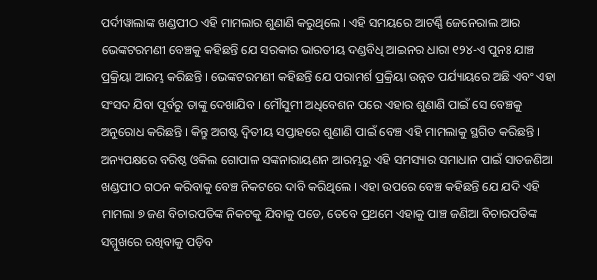ପର୍ଦୀୱାଲାଙ୍କ ଖଣ୍ଡପୀଠ ଏହି ମାମଲାର ଶୁଣାଣି କରୁଥିଲେ । ଏହି ସମୟରେ ଆଟର୍ଣ୍ଣି ଜେନେରାଲ ଆର ଭେଙ୍କଟରମଣୀ ବେଞ୍ଚକୁ କହିଛନ୍ତି ଯେ ସରକାର ଭାରତୀୟ ଦଣ୍ଡବିଧି ଆଇନର ଧାରା ୧୨୪-ଏ ପୁନଃ ଯାଞ୍ଚ ପ୍ରକ୍ରିୟା ଆରମ୍ଭ କରିଛନ୍ତି । ଭେଙ୍କଟରମଣୀ କହିଛନ୍ତି ଯେ ପରାମର୍ଶ ପ୍ରକ୍ରିୟା ଉନ୍ନତ ପର୍ଯ୍ୟାୟରେ ଅଛି ଏବଂ ଏହା ସଂସଦ ଯିବା ପୂର୍ବରୁ ତାଙ୍କୁ ଦେଖାଯିବ । ମୌସୁମୀ ଅଧିବେଶନ ପରେ ଏହାର ଶୁଣାଣି ପାଇଁ ସେ ବେଞ୍ଚକୁ ଅନୁରୋଧ କରିଛନ୍ତି । କିନ୍ତୁ ଅଗଷ୍ଟ ଦ୍ୱିତୀୟ ସପ୍ତାହରେ ଶୁଣାଣି ପାଇଁ ବେଞ୍ଚ ଏହି ମାମଲାକୁ ସ୍ଥଗିତ କରିଛନ୍ତି । ଅନ୍ୟପକ୍ଷରେ ବରିଷ୍ଠ ଓକିଲ ଗୋପାଳ ସଙ୍କନାରାୟଣନ ଆରମ୍ଭରୁ ଏହି ସମସ୍ୟାର ସମାଧାନ ପାଇଁ ସାତଜଣିଆ ଖଣ୍ଡପୀଠ ଗଠନ କରିବାକୁ ବେଞ୍ଚ ନିକଟରେ ଦାବି କରିଥିଲେ । ଏହା ଉପରେ ବେଞ୍ଚ କହିଛନ୍ତି ଯେ ଯଦି ଏହି ମାମଲା ୭ ଜଣ ବିଚାରପତିଙ୍କ ନିକଟକୁ ଯିବାକୁ ପଡେ, ତେବେ ପ୍ରଥମେ ଏହାକୁ ପାଞ୍ଚ ଜଣିଆ ବିଚାରପତିଙ୍କ ସମ୍ମୁଖରେ ରଖିବାକୁ ପଡ଼ିବ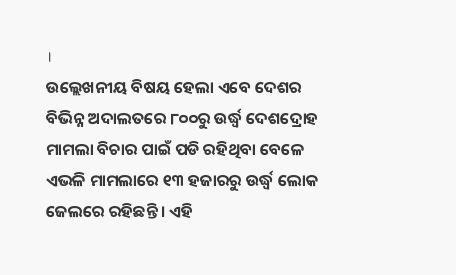।
ଉଲ୍ଲେଖନୀୟ ବିଷୟ ହେଲା ଏବେ ଦେଶର ବିଭିନ୍ନ ଅଦାଲତରେ ୮୦୦ରୁ ଉର୍ଦ୍ଧ୍ବ ଦେଶଦ୍ରୋହ ମାମଲା ବିଚାର ପାଇଁ ପଡି ରହିଥିବା ବେଳେ ଏଭଳି ମାମଲାରେ ୧୩ ହଜାରରୁ ଉର୍ଦ୍ଧ୍ବ ଲୋକ ଜେଲରେ ରହିଛନ୍ତି । ଏହି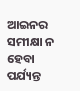ଆଇନର ସମୀକ୍ଷା ନ ହେବା ପର୍ଯ୍ୟନ୍ତ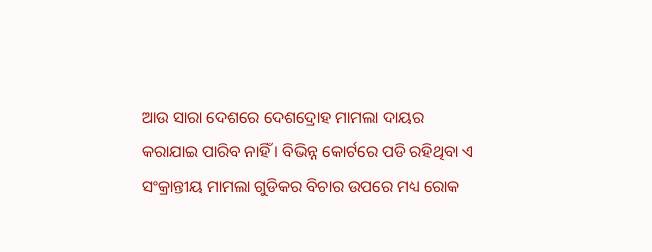ଆଉ ସାରା ଦେଶରେ ଦେଶଦ୍ରୋହ ମାମଲା ଦାୟର କରାଯାଇ ପାରିବ ନାହିଁ । ବିଭିନ୍ନ କୋର୍ଟରେ ପଡି ରହିଥିବା ଏ ସଂକ୍ରାନ୍ତୀୟ ମାମଲା ଗୁଡିକର ବିଚାର ଉପରେ ମଧ୍ୟ ରୋକ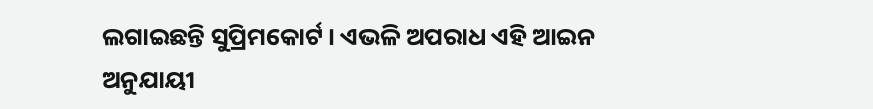ଲଗାଇଛନ୍ତି ସୁପ୍ରିମକୋର୍ଟ । ଏଭଳି ଅପରାଧ ଏହି ଆଇନ ଅନୁଯାୟୀ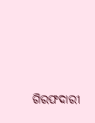ଗିରଫଦାରୀ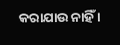କରାଯାଉ ନାହିଁ ।